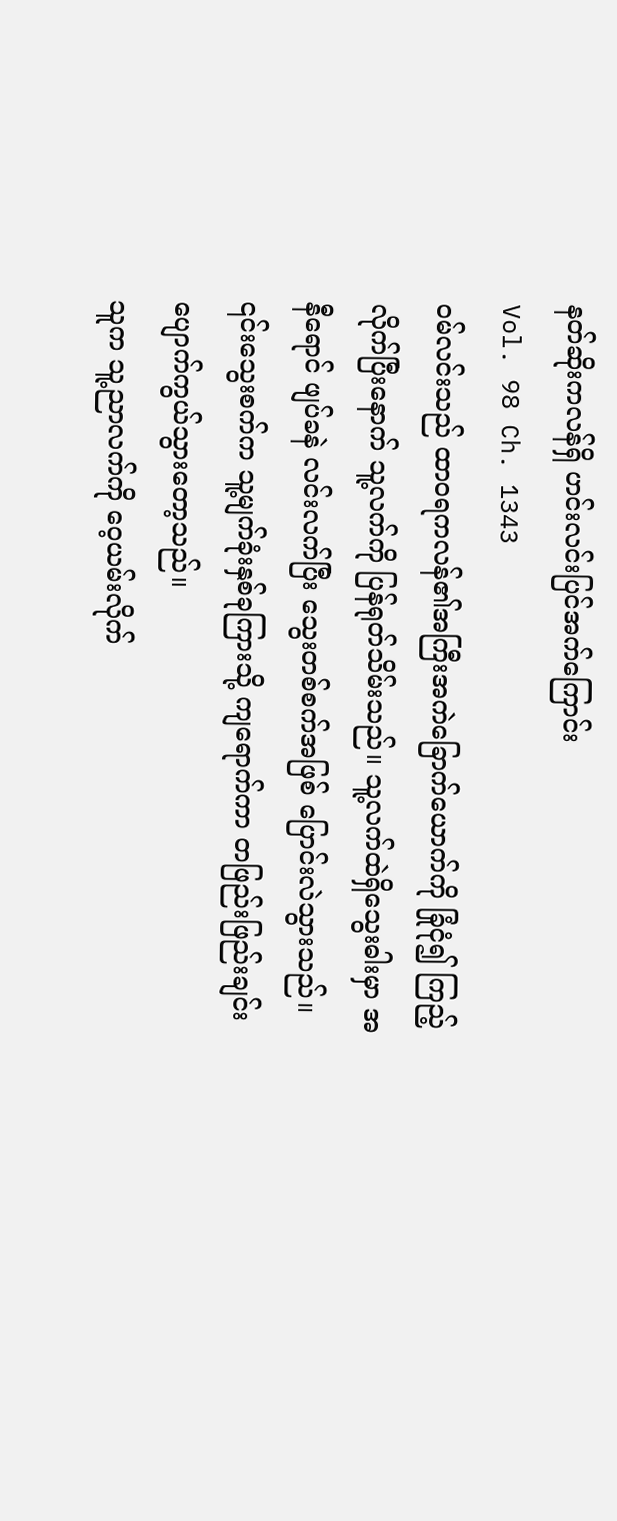နတ်ဆိုးကလန်ရှိ ဟင်းလင်းပြင်အက်ကြောင်း
Vol. 98 Ch. 1343
ဝမ်လင်းသည် ထာဝရကလန်၏အကြီးအကဲခြောက်ယောက်ကို ခြုံငုံ၍ ကြည့်လိုက်ပြီးနောက် သူ့လက်ကို ပြန်ရုတ်သိမ်းသည်။ သူ့လက်ထဲရှိသွေးဓါးမှာ အနီရောင် ဖျပ်ခနဲ လင်းလက်ပြီး သွေးတစ်စက်အဖြစ် ပြောင်းလဲသွားသည်။ ၎င်းသွေးစက်က သူ့မျက်ခုံးနှစ်ခုကြားသို့ ကျရောက်ကာ တဖြည်းဖြည်းချင်း ပျောက်ကွယ်သွားတော့သည်။
သူက သူ့ညာလက်ကို ဝေ့ယမ်းလိုက်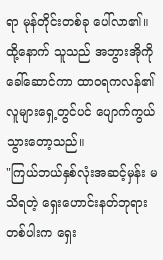ရာ မုန်တိုင်းတစ်ခု ပေါ်လာ၏။ ထို့နောက် သူသည် အဘွားအိုကို ခေါ်ဆောင်ကာ ထာဝရကလန်၏ လူများရှေ့တွင်ပင် ပျောက်ကွယ်သွားတော့သည်။
"ကြယ်ဘယ်နှစ်လုံးအဆင့်မှန်း မသိရတဲ့ ရှေးဟောင်းနတ်ဘုရားတစ်ပါးက ရှေး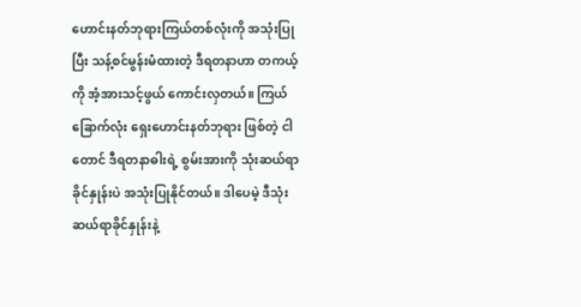ဟောင်းနတ်ဘုရားကြယ်တစ်လုံးကို အသုံးပြုပြီး သန့်စင်မွန်းမံထားတဲ့ ဒီရတနာဟာ တကယ့်ကို အံ့အားသင့်ဖွယ် ကောင်းလှတယ်။ ကြယ်ခြောက်လုံး ရှေးဟောင်းနတ်ဘုရား ဖြစ်တဲ့ ငါတောင် ဒီရတနာဓါးရဲ့ စွမ်းအားကို သုံးဆယ်ရာခိုင်နှုန်းပဲ အသုံးပြုနိုင်တယ်။ ဒါပေမဲ့ ဒီသုံးဆယ်ရာခိုင်နှုန်းနဲ့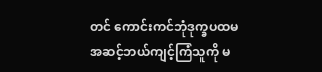တင် ကောင်းကင်ဘုံဒုက္ခပထမအဆင့်ဘယ်ကျင့်ကြံသူကို မ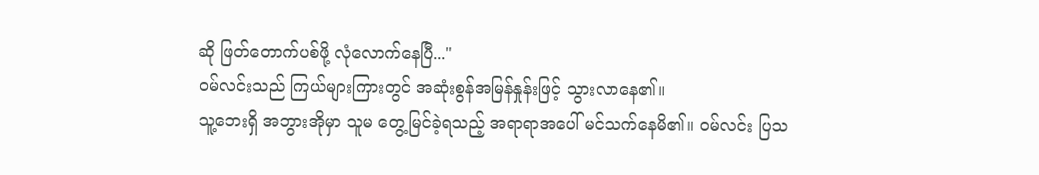ဆို ဖြတ်တောက်ပစ်ဖို့ လုံလောက်နေပြီ..."
ဝမ်လင်းသည် ကြယ်များကြားတွင် အဆုံးစွန်အမြန်နှုန်းဖြင့် သွားလာနေ၏။
သူ့ဘေးရှိ အဘွားအိုမှာ သူမ တွေ့မြင်ခဲ့ရသည့် အရာရာအပေါ် မင်သက်နေမိ၏။ ဝမ်လင်း ပြသ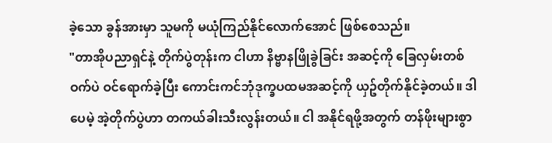ခဲ့သော ခွန်အားမှာ သူမကို မယုံကြည်နိုင်လောက်အောင် ဖြစ်စေသည်။
"တာအိုပညာရှင်နဲ့ တိုက်ပွဲတုန်းက ငါဟာ နိဗ္ဗာနဖြိုခွဲခြင်း အဆင့်ကို ခြေလှမ်းတစ်ဝက်ပဲ ဝင်ရောက်ခဲ့ပြီး ကောင်းကင်ဘုံဒုက္ခပထမအဆင့်ကို ယှဥ်တိုက်နိုင်ခဲ့တယ်။ ဒါပေမဲ့ အဲ့တိုက်ပွဲဟာ တကယ်ခါးသီးလွန်းတယ်။ ငါ အနိုင်ရဖို့အတွက် တန်ဖိုးများစွာ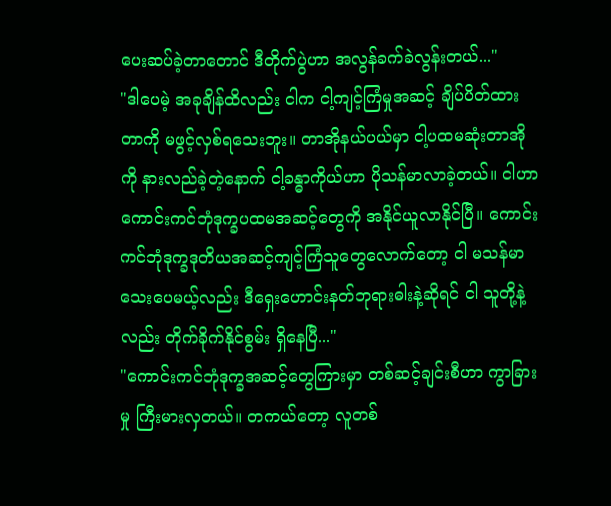ပေးဆပ်ခဲ့တာတောင် ဒီတိုက်ပွဲဟာ အလွန်ခက်ခဲလွန်းတယ်..."
"ဒါပေမဲ့ အခုချိန်ထိလည်း ငါက ငါ့ကျင့်ကြံမှုအဆင့် ချိပ်ပိတ်ထားတာကို မဖွင့်လှစ်ရသေးဘူး။ တာအိုနယ်ပယ်မှာ ငါ့ပထမဆုံးတာအိုကို နားလည်ခဲ့တဲ့နောက် ငါ့ခန္ဓာကိုယ်ဟာ ပိုသန်မာလာခဲ့တယ်။ ငါဟာ ကောင်းကင်ဘုံဒုက္ခပထမအဆင့်တွေကို အနိုင်ယူလာနိုင်ပြီ။ ကောင်းကင်ဘုံဒုက္ခဒုတိယအဆင့်ကျင့်ကြံသူတွေလောက်တော့ ငါ မသန်မာသေးပေမယ့်လည်း ဒီရှေးဟောင်းနတ်ဘုရားဓါးနဲ့ဆိုရင် ငါ သူတို့နဲ့လည်း တိုက်ခိုက်နိုင်စွမ်း ရှိနေပြီ..."
"ကောင်းကင်ဘုံဒုက္ခအဆင့်တွေကြားမှာ တစ်ဆင့်ချင်းစီဟာ ကွာခြားမှု ကြီးမားလှတယ်။ တကယ်တော့ လူတစ်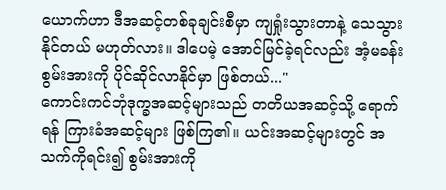ယောက်ဟာ ဒီအဆင့်တစ်ခုချင်းစီမှာ ကျရှုံးသွားတာနဲ့ သေသွားနိုင်တယ် မဟုတ်လား။ ဒါပေမဲ့ အောင်မြင်ခဲ့ရင်လည်း အံ့မခန်းစွမ်းအားကို ပိုင်ဆိုင်လာနိုင်မှာ ဖြစ်တယ်..."
ကောင်းကင်ဘုံဒုက္ခအဆင့်များသည် တတိယအဆင့်သို့ ရောက်ရန် ကြားခံအဆင့်များ ဖြစ်ကြ၏။ ယင်းအဆင့်များတွင် အသက်ကိုရင်း၍ စွမ်းအားကို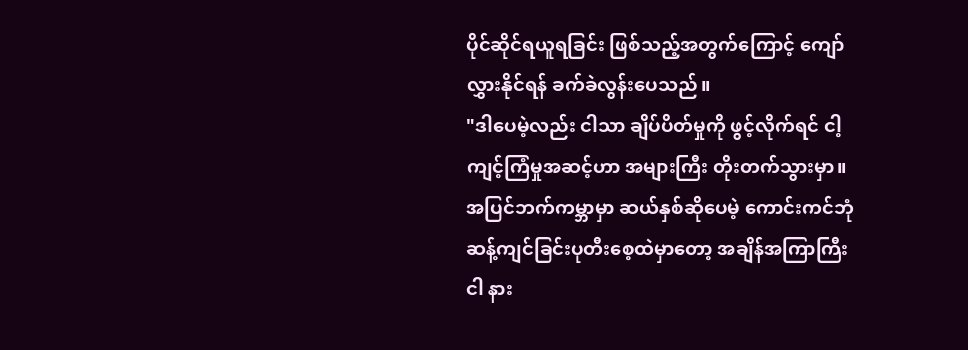ပိုင်ဆိုင်ရယူရခြင်း ဖြစ်သည့်အတွက်ကြောင့် ကျော်လွှားနိုင်ရန် ခက်ခဲလွန်းပေသည်။
"ဒါပေမဲ့လည်း ငါသာ ချိပ်ပိတ်မှုကို ဖွင့်လိုက်ရင် ငါ့ကျင့်ကြံမှုအဆင့်ဟာ အများကြီး တိုးတက်သွားမှာ။ အပြင်ဘက်ကမ္ဘာမှာ ဆယ်နှစ်ဆိုပေမဲ့ ကောင်းကင်ဘုံဆန့်ကျင်ခြင်းပုတီးစေ့ထဲမှာတော့ အချိန်အကြာကြီး ငါ နား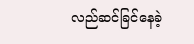လည်ဆင်ခြင်နေခဲ့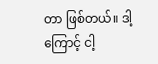တာ ဖြစ်တယ်။ ဒါ့ကြောင့် ငါ့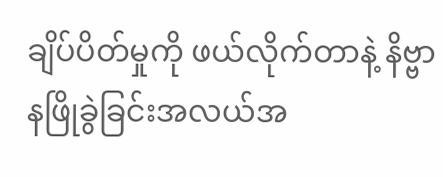ချိပ်ပိတ်မှုကို ဖယ်လိုက်တာနဲ့ နိဗ္ဗာနဖြိုခွဲခြင်းအလယ်အ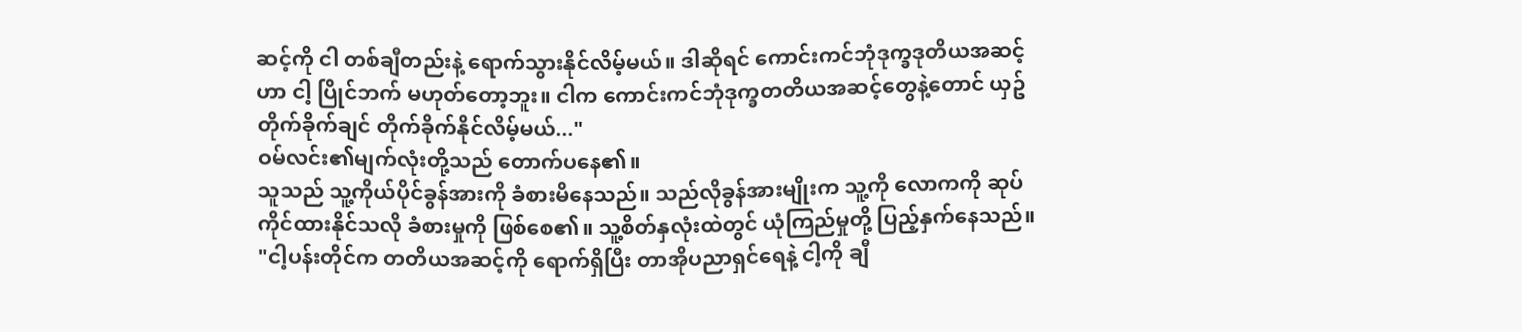ဆင့်ကို ငါ တစ်ချီတည်းနဲ့ ရောက်သွားနိုင်လိမ့်မယ်။ ဒါဆိုရင် ကောင်းကင်ဘုံဒုက္ခဒုတိယအဆင့်ဟာ ငါ့ ပြိုင်ဘက် မဟုတ်တော့ဘူး။ ငါက ကောင်းကင်ဘုံဒုက္ခတတိယအဆင့်တွေနဲ့တောင် ယှဥ်တိုက်ခိုက်ချင် တိုက်ခိုက်နိုင်လိမ့်မယ်..."
ဝမ်လင်း၏မျက်လုံးတို့သည် တောက်ပနေ၏။
သူသည် သူ့ကိုယ်ပိုင်ခွန်အားကို ခံစားမိနေသည်။ သည်လိုခွန်အားမျိုးက သူ့ကို လောကကို ဆုပ်ကိုင်ထားနိုင်သလို ခံစားမှုကို ဖြစ်စေ၏။ သူ့စိတ်နှလုံးထဲတွင် ယုံကြည်မှုတို့ ပြည့်နှက်နေသည်။
"ငါ့ပန်းတိုင်က တတိယအဆင့်ကို ရောက်ရှိပြီး တာအိုပညာရှင်ရေနဲ့ ငါ့ကို ချီ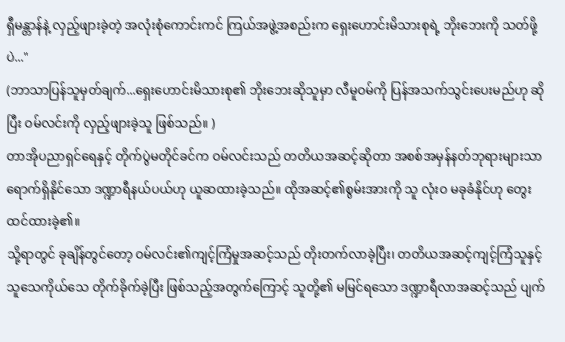ရှီမန္တာန်နဲ့ လှည့်ဖျားခဲ့တဲ့ အလုံးစုံကောင်းကင် ကြယ်အဖွဲ့အစည်းက ရှေးဟောင်းမိသားစုရဲ့ ဘိုးဘေးကို သတ်ဖို့ပဲ..."
(ဘာသာပြန်သူမှတ်ချက်...ရှေးဟောင်းမိသားစု၏ ဘိုးဘေးဆိုသူမှာ လီမူဝမ်ကို ပြန်အသက်သွင်းပေးမည်ဟု ဆိုပြီး ဝမ်လင်းကို လှည့်ဖျားခဲ့သူ ဖြစ်သည်။ )
တာအိုပညာရှင်ရေနှင့် တိုက်ပွဲမတိုင်ခင်က ဝမ်လင်းသည် တတိယအဆင့်ဆိုတာ အစစ်အမှန်နတ်ဘုရားများသာ ရောက်ရှိနိုင်သော ဒဏ္ဍာရီနယ်ပယ်ဟု ယူဆထားခဲ့သည်။ ထိုအဆင့်၏စွမ်းအားကို သူ လုံးဝ မခုခံနိုင်ဟု တွေးထင်ထားခဲ့၏။
သို့ရာတွင် ခုချိန်တွင်တော့ ဝမ်လင်း၏ကျင့်ကြံမှုအဆင့်သည် တိုးတက်လာခဲ့ပြီး၊ တတိယအဆင့်ကျင့်ကြံသူနှင့် သူသေကိုယ်သေ တိုက်ခိုက်ခဲ့ပြီး ဖြစ်သည့်အတွက်ကြောင့် သူတို့၏ မမြင်ရသော ဒဏ္ဍာရီလာအဆင့်သည် ပျက်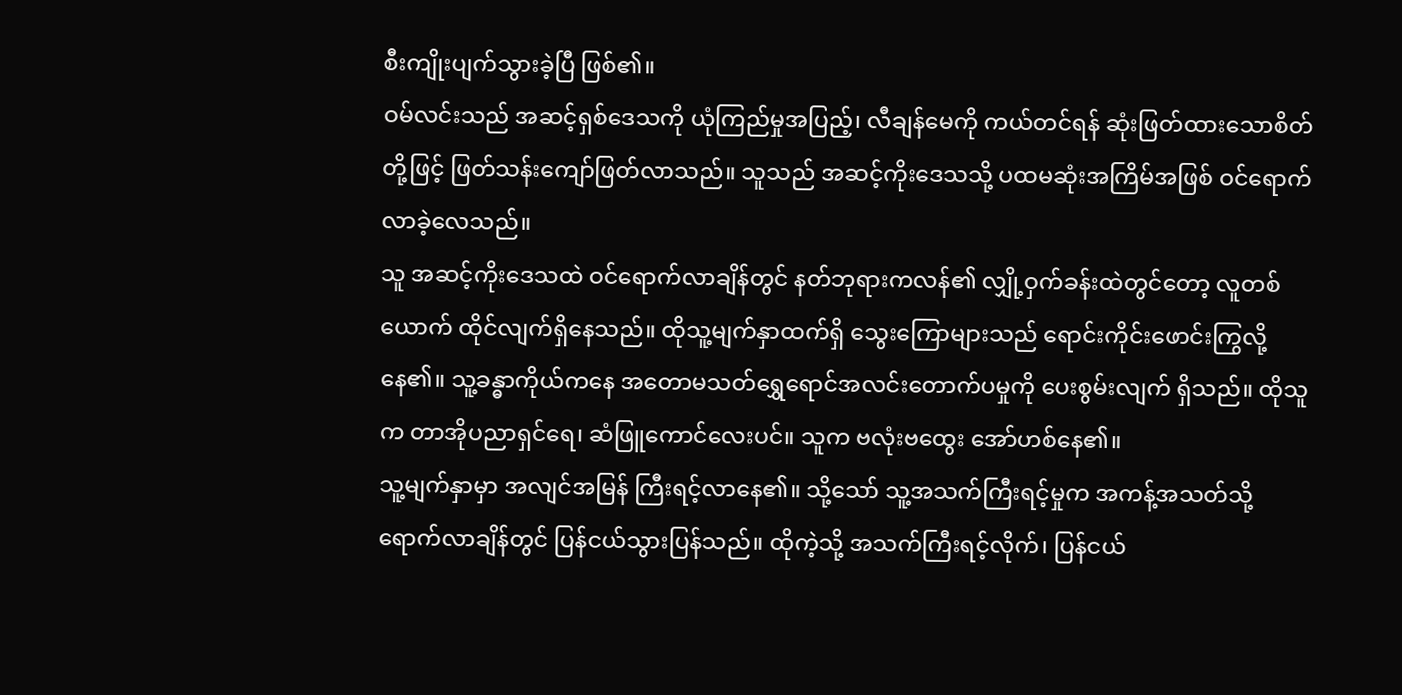စီးကျိုးပျက်သွားခဲ့ပြီ ဖြစ်၏။
ဝမ်လင်းသည် အဆင့်ရှစ်ဒေသကို ယုံကြည်မှုအပြည့်၊ လီချန်မေကို ကယ်တင်ရန် ဆုံးဖြတ်ထားသောစိတ်တို့ဖြင့် ဖြတ်သန်းကျော်ဖြတ်လာသည်။ သူသည် အဆင့်ကိုးဒေသသို့ ပထမဆုံးအကြိမ်အဖြစ် ဝင်ရောက်လာခဲ့လေသည်။
သူ အဆင့်ကိုးဒေသထဲ ဝင်ရောက်လာချိန်တွင် နတ်ဘုရားကလန်၏ လျှို့ဝှက်ခန်းထဲတွင်တော့ လူတစ်ယောက် ထိုင်လျက်ရှိနေသည်။ ထိုသူ့မျက်နှာထက်ရှိ သွေးကြောများသည် ရောင်းကိုင်းဖောင်းကြွလို့ နေ၏။ သူ့ခန္ဓာကိုယ်ကနေ အတောမသတ်ရွှေရောင်အလင်းတောက်ပမှုကို ပေးစွမ်းလျက် ရှိသည်။ ထိုသူက တာအိုပညာရှင်ရေ၊ ဆံဖြူကောင်လေးပင်။ သူက ဗလုံးဗထွေး အော်ဟစ်နေ၏။
သူ့မျက်နှာမှာ အလျင်အမြန် ကြီးရင့်လာနေ၏။ သို့သော် သူ့အသက်ကြီးရင့်မှုက အကန့်အသတ်သို့ ရောက်လာချိန်တွင် ပြန်ငယ်သွားပြန်သည်။ ထိုကဲ့သို့ အသက်ကြီးရင့်လိုက်၊ ပြန်ငယ်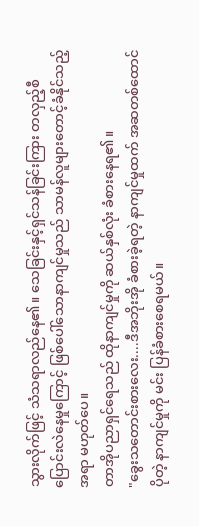သွားလိုက်ဖြင့် သံသရာလည်နေ၏။ သေခြင်းနှင့်ရှင်သန်ခြင်းကြား တလှည့်စီပြောင်းလဲနေမှုကြောင့် ဖြစ်ပေါ်သောနာကျင်မှုသည် သာမန်လူများတောင့်ခံနိုင်သည့်အရာ မဟုတ်ပေ။
တာအိုပညာရှင်ရေသည် ထိုနာကျင်မှုကို ဆယ်နှစ်လုံး ခံစားနေရ၏။
"ခွေးသတောင်းစားလေး....ဒီအဘိုးအို ခံစားခဲ့ရတဲ့ နာကျင်မှုထက် အဆတစ်ထောင်ပိုတဲ့ နာကျင်မှုကို မင်း ပြန်ခံစားစေရမယ်။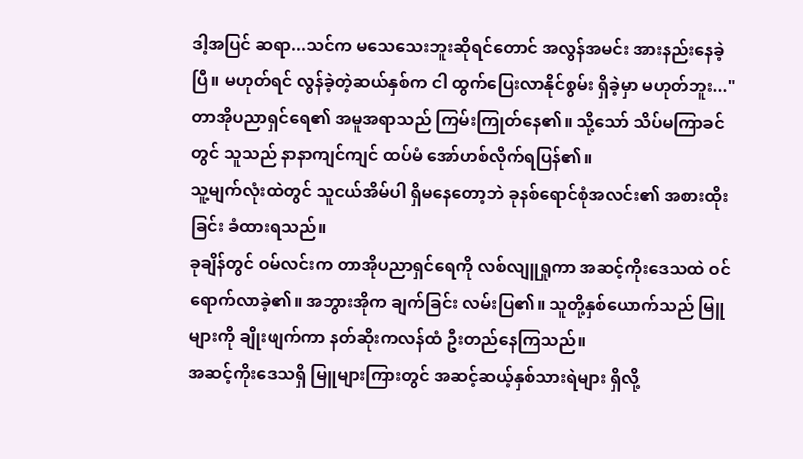ဒါ့အပြင် ဆရာ...သင်က မသေသေးဘူးဆိုရင်တောင် အလွန်အမင်း အားနည်းနေခဲ့ပြီ။ မဟုတ်ရင် လွန်ခဲ့တဲ့ဆယ်နှစ်က ငါ ထွက်ပြေးလာနိုင်စွမ်း ရှိခဲ့မှာ မဟုတ်ဘူး..."
တာအိုပညာရှင်ရေ၏ အမူအရာသည် ကြမ်းကြုတ်နေ၏။ သို့သော် သိပ်မကြာခင်တွင် သူသည် နာနာကျင်ကျင် ထပ်မံ အော်ဟစ်လိုက်ရပြန်၏။
သူ့မျက်လုံးထဲတွင် သူငယ်အိမ်ပါ ရှိမနေတော့ဘဲ ခုနစ်ရောင်စုံအလင်း၏ အစားထိုးခြင်း ခံထားရသည်။
ခုချိန်တွင် ဝမ်လင်းက တာအိုပညာရှင်ရေကို လစ်လျူရှုကာ အဆင့်ကိုးဒေသထဲ ဝင်ရောက်လာခဲ့၏။ အဘွားအိုက ချက်ခြင်း လမ်းပြ၏။ သူတို့နှစ်ယောက်သည် မြူများကို ချိုးဖျက်ကာ နတ်ဆိုးကလန်ထံ ဦးတည်နေကြသည်။
အဆင့်ကိုးဒေသရှိ မြူများကြားတွင် အဆင့်ဆယ့်နှစ်သားရဲများ ရှိလို့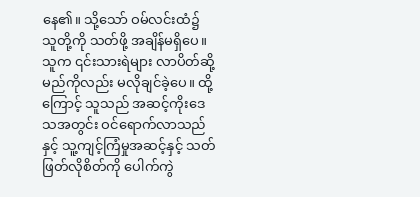နေ၏။ သို့သော် ဝမ်လင်းထံ၌ သူတို့ကို သတ်ဖို့ အချိန်မရှိပေ။ သူက ၎င်းသားရဲများ လာပိတ်ဆို့မည်ကိုလည်း မလိုချင်ခဲ့ပေ။ ထို့ကြောင့် သူသည် အဆင့်ကိုးဒေသအတွင်း ဝင်ရောက်လာသည်နှင့် သူ့ကျင့်ကြံမှုအဆင့်နှင့် သတ်ဖြတ်လိုစိတ်ကို ပေါက်ကွဲ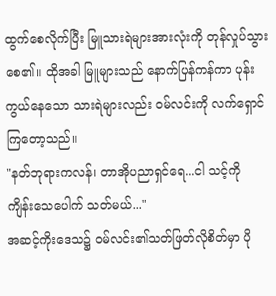ထွက်စေလိုက်ပြီး မြူသားရဲများအားလုံးကို တုန်လှုပ်သွားစေ၏။ ထိုအခါ မြူများသည် နောက်ပြန်ကန်ကာ ပုန်းကွယ်နေသော သားရဲများလည်း ဝမ်လင်းကို လက်ရှောင်ကြတော့သည်။
"နတ်ဘုရားကလန်၊ တာအိုပညာရှင်ရေ...ငါ သင့်ကို ကျိန်းသေပေါက် သတ်မယ်..."
အဆင့်ကိုးဒေသ၌ ဝမ်လင်း၏သတ်ဖြတ်လိုစိတ်မှာ ပို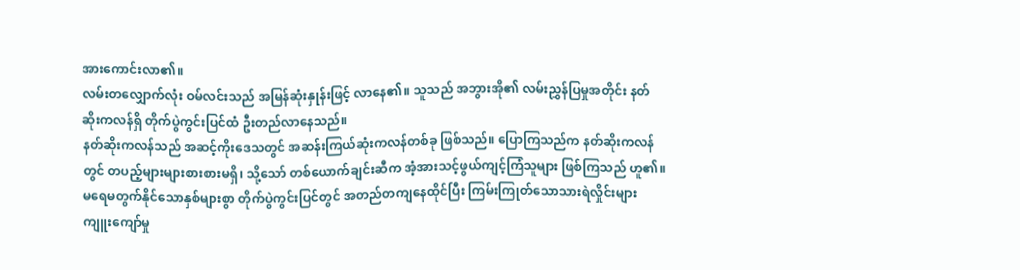အားကောင်းလာ၏။
လမ်းတလျှောက်လုံး ဝမ်လင်းသည် အမြန်ဆုံးနှုန်းဖြင့် လာနေ၏။ သူသည် အဘွားအို၏ လမ်းညွှန်ပြမှုအတိုင်း နတ်ဆိုးကလန်ရှိ တိုက်ပွဲကွင်းပြင်ထံ ဦးတည်လာနေသည်။
နတ်ဆိုးကလန်သည် အဆင့်ကိုးဒေသတွင် အဆန်းကြယ်ဆုံးကလန်တစ်ခု ဖြစ်သည်။ ပြောကြသည်က နတ်ဆိုးကလန်တွင် တပည့်များများစားစားမရှိ၊ သို့သော် တစ်ယောက်ချင်းဆီက အံ့အားသင့်ဖွယ်ကျင့်ကြံသူများ ဖြစ်ကြသည် ဟူ၏။
မရေမတွက်နိုင်သောနှစ်များစွာ တိုက်ပွဲကွင်းပြင်တွင် အတည်တကျနေထိုင်ပြီး ကြမ်းကြုတ်သောသားရဲလှိုင်းများ ကျူးကျော်မှု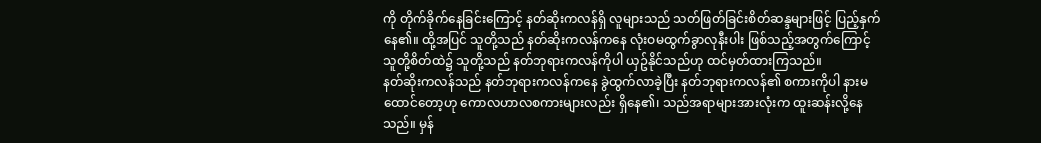ကို တိုက်ခိုက်နေခြင်းကြောင့် နတ်ဆိုးကလန်ရှိ လူများသည် သတ်ဖြတ်ခြင်းစိတ်ဆန္ဒများဖြင့် ပြည့်နှက်နေ၏။ ထို့အပြင် သူတို့သည် နတ်ဆိုးကလန်ကနေ လုံးဝမထွက်ခွာလုနီးပါး ဖြစ်သည့်အတွက်ကြောင့် သူတို့စိတ်ထဲ၌ သူတို့သည် နတ်ဘုရားကလန်ကိုပါ ယှဥ်နိုင်သည်ဟု ထင်မှတ်ထားကြသည်။
နတ်ဆိုးကလန်သည် နတ်ဘုရားကလန်ကနေ ခွဲထွက်လာခဲ့ပြီး နတ်ဘုရားကလန်၏ စကားကိုပါ နားမထောင်တော့ဟု ကောလဟာလစကားများလည်း ရှိနေ၏၊ သည်အရာများအားလုံးက ထူးဆန်းလို့နေသည်။ မှန်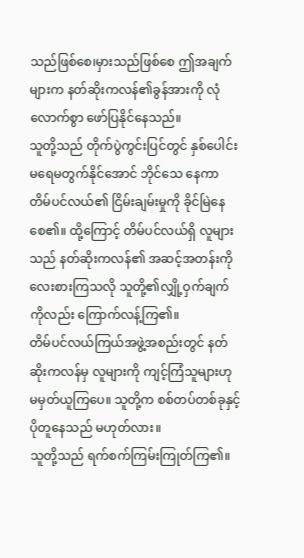သည်ဖြစ်စေ၊မှားသည်ဖြစ်စေ ဤအချက်များက နတ်ဆိုးကလန်၏ခွန်အားကို လုံလောက်စွာ ဖော်ပြနိုင်နေသည်။
သူတို့သည် တိုက်ပွဲကွင်းပြင်တွင် နှစ်ပေါင်းမရေမတွက်နိုင်အောင် ဘိုင်သေ နေကာ တိမ်ပင်လယ်၏ ငြိမ်းချမ်းမှုကို ခိုင်မြဲနေစေ၏။ ထို့ကြောင့် တိမ်ပင်လယ်ရှိ လူများသည် နတ်ဆိုးကလန်၏ အဆင့်အတန်းကို လေးစားကြသလို သူတို့၏လျှို့ဝှက်ချက်ကိုလည်း ကြောက်လန့်ကြ၏။
တိမ်ပင်လယ်ကြယ်အဖွဲ့အစည်းတွင် နတ်ဆိုးကလန်မှ လူများကို ကျင့်ကြံသူများဟု မမှတ်ယူကြပေ။ သူတို့က စစ်တပ်တစ်ခုနှင့် ပိုတူနေသည် မဟုတ်လား။
သူတို့သည် ရက်စက်ကြမ်းကြုတ်ကြ၏။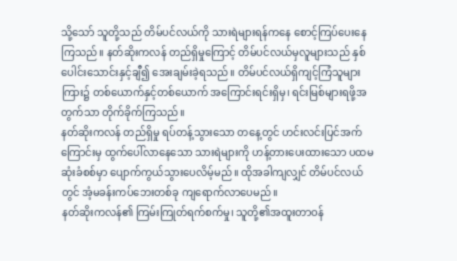သို့သော် သူတို့သည် တိမ်ပင်လယ်ကို သားရဲများရန်ကနေ စောင့်ကြပ်ပေးနေကြသည်။ နတ်ဆိုးကလန် တည်ရှိမှုကြောင့် တိမ်ပင်လယ်မှလူများသည် နှစ်ပေါင်းသောင်းနှင့်ချီ၍ အေးချမ်းခဲ့ရသည်။ တိမ်ပင်လယ်ရှိကျင့်ကြံသူများကြား၌ တစ်ယောက်နှင့်တစ်ယောက် အကြောင်းရင်းရှိမှ၊ ရင်းမြစ်များရဖို့အတွက်သာ တိုက်ခိုက်ကြသည်။
နတ်ဆိုးကလန် တည်ရှိမှု ရပ်တန့်သွားသော တနေ့တွင် ဟင်းလင်းပြင်အက်ကြောင်းမှ ထွက်ပေါ်လာနေသော သားရဲများကို ဟန့်တားပေးထားသော ပထမဆုံးခံစစ်မှာ ပျောက်ကွယ်သွားပေလိမ့်မည်။ ထိုအခါကျလျှင် တိမ်ပင်လယ်တွင် အံ့မခန်းကပ်ဘေးတစ်ခု ကျရောက်လာပေမည်။
နတ်ဆိုးကလန်၏ ကြမ်းကြုတ်ရက်စက်မှု၊ သူတို့၏အထူးတာဝန်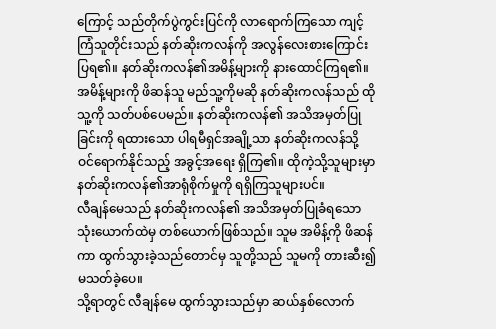ကြောင့် သည်တိုက်ပွဲကွင်းပြင်ကို လာရောက်ကြသော ကျင့်ကြံသူတိုင်းသည် နတ်ဆိုးကလန်ကို အလွန်လေးစားကြောင်း ပြရ၏။ နတ်ဆိုးကလန်၏အမိန့်များကို နားထောင်ကြရ၏။
အမိန့်များကို ဖိဆန်သူ မည်သူ့ကိုမဆို နတ်ဆိုးကလန်သည် ထိုသူ့ကို သတ်ပစ်ပေမည်။ နတ်ဆိုးကလန်၏ အသိအမှတ်ပြုခြင်းကို ရထားသော ပါရမီရှင်အချို့သာ နတ်ဆိုးကလန်သို့ ဝင်ရောက်နိုင်သည့် အခွင့်အရေး ရှိကြ၏။ ထိုကဲ့သို့သူများမှာ နတ်ဆိုးကလန်၏အာရုံစိုက်မှုကို ရရှိကြသူများပင်။
လီချန်မေသည် နတ်ဆိုးကလန်၏ အသိအမှတ်ပြုခံရသော သုံးယောက်ထဲမှ တစ်ယောက်ဖြစ်သည်။ သူမ အမိန့်ကို ဖိဆန်ကာ ထွက်သွားခဲ့သည်တောင်မှ သူတို့သည် သူမကို တားဆီး၍ မသတ်ခဲ့ပေ။
သို့ရာတွင် လီချန်မေ ထွက်သွားသည်မှာ ဆယ်နှစ်လောက်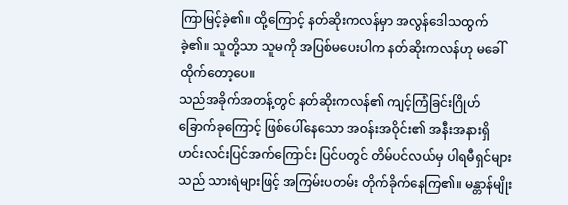ကြာမြင့်ခဲ့၏။ ထို့ကြောင့် နတ်ဆိုးကလန်မှာ အလွန်ဒေါသထွက်ခဲ့၏။ သူတို့သာ သူမကို အပြစ်မပေးပါက နတ်ဆိုးကလန်ဟု မခေါ်ထိုက်တော့ပေ။
သည်အခိုက်အတန့်တွင် နတ်ဆိုးကလန်၏ ကျင့်ကြံခြင်းဂြိုဟ်ခြောက်ခုကြောင့် ဖြစ်ပေါ်နေသော အဝန်းအဝိုင်း၏ အနီးအနားရှိ ဟင်းလင်းပြင်အက်ကြောင်း ပြင်ပတွင် တိမ်ပင်လယ်မှ ပါရမီရှင်များသည် သားရဲများဖြင့် အကြမ်းပတမ်း တိုက်ခိုက်နေကြ၏။ မန္တာန်မျိုး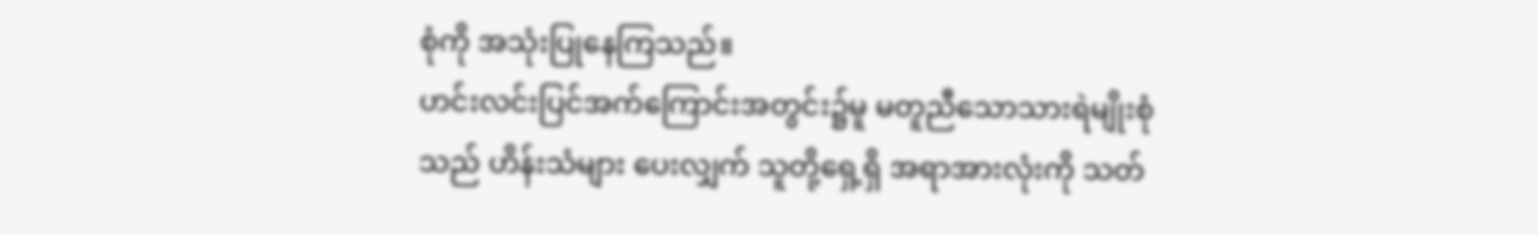စုံကို အသုံးပြုနေကြသည်။
ဟင်းလင်းပြင်အက်ကြောင်းအတွင်း၌မူ မတူညီသောသားရဲမျိုးစုံသည် ဟိန်းသံများ ပေးလျှက် သူတို့ရှေ့ရှိ အရာအားလုံးကို သတ်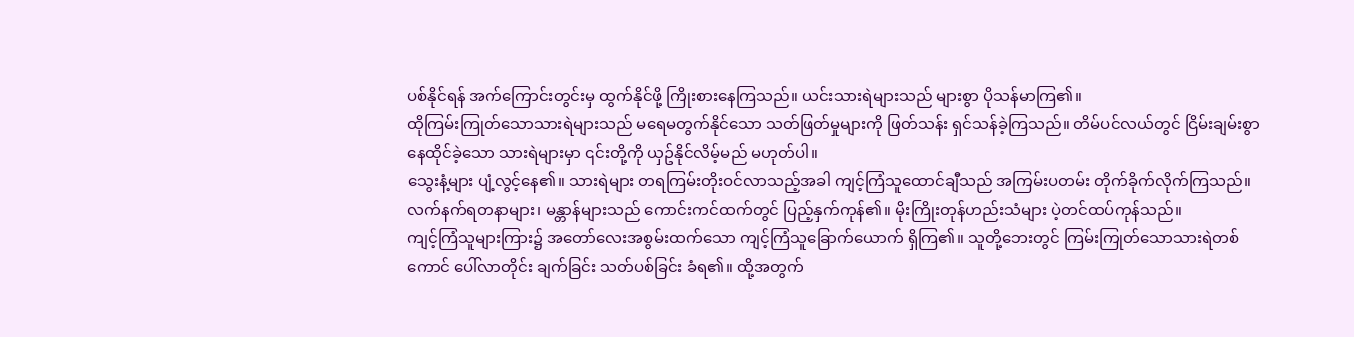ပစ်နိုင်ရန် အက်ကြောင်းတွင်းမှ ထွက်နိုင်ဖို့ ကြိုးစားနေကြသည်။ ယင်းသားရဲများသည် များစွာ ပိုသန်မာကြ၏။
ထိုကြမ်းကြုတ်သောသားရဲများသည် မရေမတွက်နိုင်သော သတ်ဖြတ်မှုများကို ဖြတ်သန်း ရှင်သန်ခဲ့ကြသည်။ တိမ်ပင်လယ်တွင် ငြိမ်းချမ်းစွာ နေထိုင်ခဲ့သော သားရဲများမှာ ၎င်းတို့ကို ယှဥ်နိုင်လိမ့်မည် မဟုတ်ပါ။
သွေးနံ့များ ပျံ့လွင့်နေ၏။ သားရဲများ တရကြမ်းတိုးဝင်လာသည့်အခါ ကျင့်ကြံသူထောင်ချီသည် အကြမ်းပတမ်း တိုက်ခိုက်လိုက်ကြသည်။ လက်နက်ရတနာများ၊ မန္တာန်များသည် ကောင်းကင်ထက်တွင် ပြည့်နှက်ကုန်၏။ မိုးကြိုးတုန်ဟည်းသံများ ပဲ့တင်ထပ်ကုန်သည်။
ကျင့်ကြံသူများကြား၌ အတော်လေးအစွမ်းထက်သော ကျင့်ကြံသူခြောက်ယောက် ရှိကြ၏။ သူတို့ဘေးတွင် ကြမ်းကြုတ်သောသားရဲတစ်ကောင် ပေါ်လာတိုင်း ချက်ခြင်း သတ်ပစ်ခြင်း ခံရ၏။ ထို့အတွက်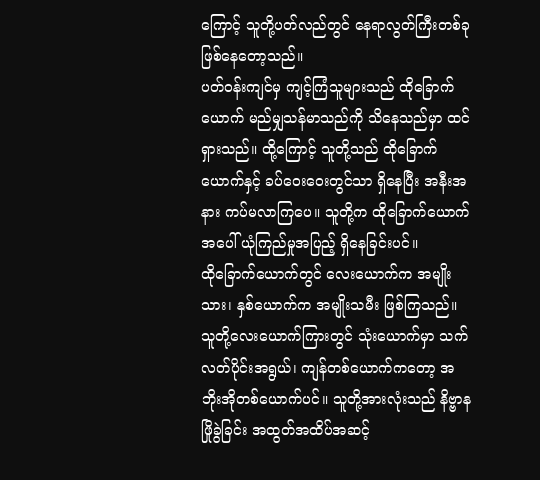ကြောင့် သူတို့ပတ်လည်တွင် နေရာလွတ်ကြီးတစ်ခု ဖြစ်နေတော့သည်။
ပတ်ဝန်းကျင်မှ ကျင့်ကြံသူများသည် ထိုခြောက်ယောက် မည်မျှသန်မာသည်ကို သိနေသည်မှာ ထင်ရှားသည်။ ထို့ကြောင့် သူတို့သည် ထိုခြောက်ယောက်နှင့် ခပ်ဝေးဝေးတွင်သာ ရှိနေပြီး အနီးအနား ကပ်မလာကြပေ။ သူတို့က ထိုခြောက်ယောက်အပေါ် ယုံကြည်မှုအပြည့် ရှိနေခြင်းပင်။
ထိုခြောက်ယောက်တွင် လေးယောက်က အမျိုးသား၊ နှစ်ယောက်က အမျိုးသမီး ဖြစ်ကြသည်။
သူတို့လေးယောက်ကြားတွင် သုံးယောက်မှာ သက်လတ်ပိုင်းအရွယ်၊ ကျန်တစ်ယောက်ကတော့ အဘိုးအိုတစ်ယောက်ပင်။ သူတို့အားလုံးသည် နိဗ္ဗာနဖြိုခွဲခြင်း အထွတ်အထိပ်အဆင့်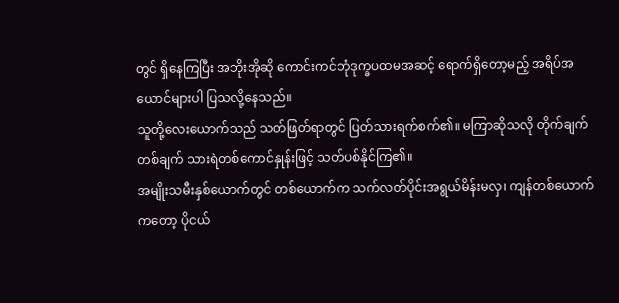တွင် ရှိနေကြပြီး အဘိုးအိုဆို ကောင်းကင်ဘုံဒုက္ခပထမအဆင့် ရောက်ရှိတော့မည့် အရိပ်အယောင်များပါ ပြသလို့နေသည်။
သူတို့လေးယောက်သည် သတ်ဖြတ်ရာတွင် ပြတ်သားရက်စက်၏။ မကြာဆိုသလို တိုက်ချက်တစ်ချက် သားရဲတစ်ကောင်နှုန်းဖြင့် သတ်ပစ်နိုင်ကြ၏။
အမျိုးသမီးနှစ်ယောက်တွင် တစ်ယောက်က သက်လတ်ပိုင်းအရွယ်မိန်းမလှ၊ ကျန်တစ်ယောက်ကတော့ ပိုငယ်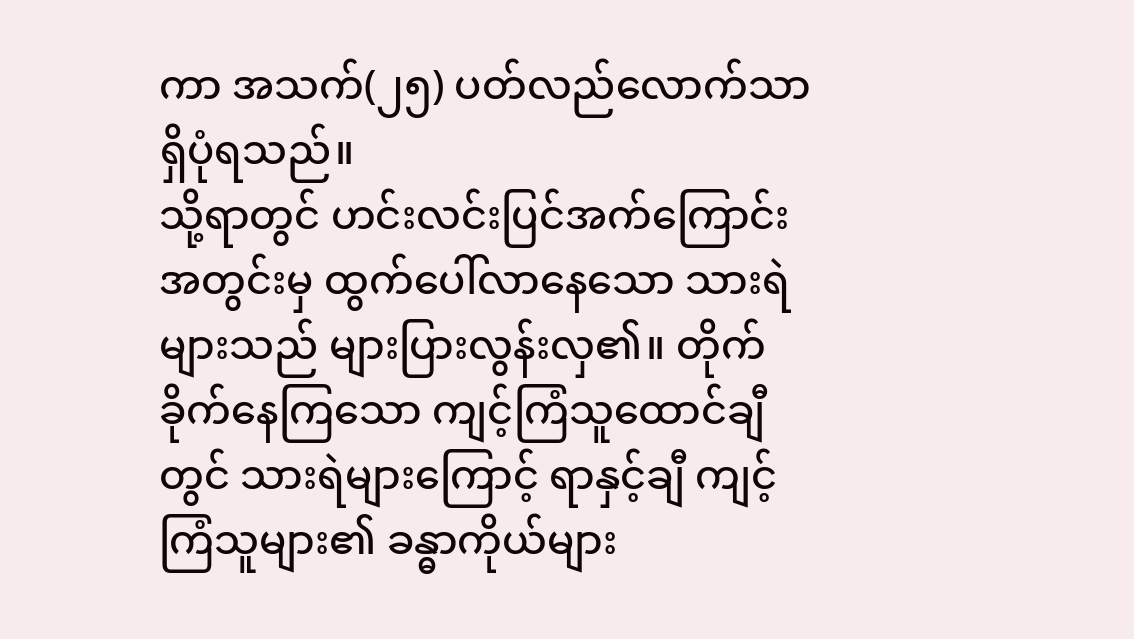ကာ အသက်(၂၅) ပတ်လည်လောက်သာ ရှိပုံရသည်။
သို့ရာတွင် ဟင်းလင်းပြင်အက်ကြောင်းအတွင်းမှ ထွက်ပေါ်လာနေသော သားရဲများသည် များပြားလွန်းလှ၏။ တိုက်ခိုက်နေကြသော ကျင့်ကြံသူထောင်ချီတွင် သားရဲများကြောင့် ရာနှင့်ချီ ကျင့်ကြံသူများ၏ ခန္ဓာကိုယ်များ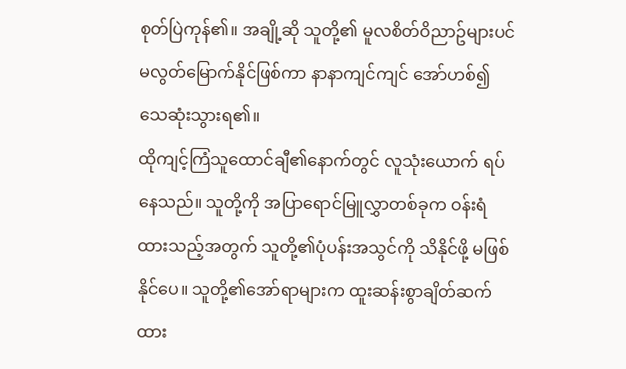စုတ်ပြဲကုန်၏။ အချို့ဆို သူတို့၏ မူလစိတ်ဝိညာဥ်များပင် မလွတ်မြောက်နိုင်ဖြစ်ကာ နာနာကျင်ကျင် အော်ဟစ်၍ သေဆုံးသွားရ၏။
ထိုကျင့်ကြံသူထောင်ချီ၏နောက်တွင် လူသုံးယောက် ရပ်နေသည်။ သူတို့ကို အပြာရောင်မြူလွှာတစ်ခုက ဝန်းရံထားသည့်အတွက် သူတို့၏ပုံပန်းအသွင်ကို သိနိုင်ဖို့ မဖြစ်နိုင်ပေ။ သူတို့၏အော်ရာများက ထူးဆန်းစွာချိတ်ဆက်ထား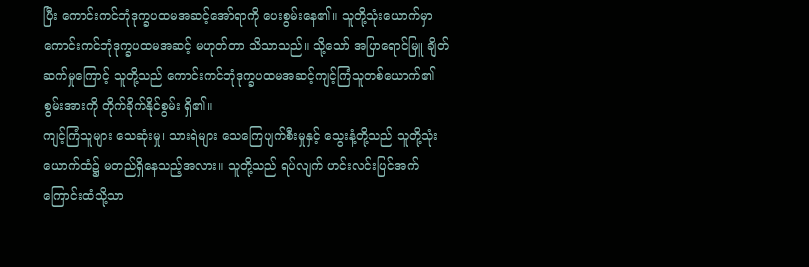ပြီး ကောင်းကင်ဘုံဒုက္ခပထမအဆင့်အော်ရာကို ပေးစွမ်းနေ၏။ သူတို့သုံးယောက်မှာ ကောင်းကင်ဘုံဒုက္ခပထမအဆင့် မဟုတ်တာ သိသာသည်။ သို့သော် အပြာရောင်မြူ ချိတ်ဆက်မှုကြောင့် သူတို့သည် ကောင်းကင်ဘုံဒုက္ခပထမအဆင့်ကျင့်ကြံသူတစ်ယောက်၏ စွမ်းအားကို တိုက်ခိုက်နိုင်စွမ်း ရှိ၏။
ကျင့်ကြံသူများ သေဆုံးမှု၊ သားရဲများ သေကြေပျက်စီးမှုနှင့် သွေးနံ့တို့သည် သူတို့သုံးယောက်ထံ၌ မတည်ရှိနေသည့်အလား။ သူတို့သည် ရပ်လျက် ဟင်းလင်းပြင်အက်ကြောင်းထံသို့သာ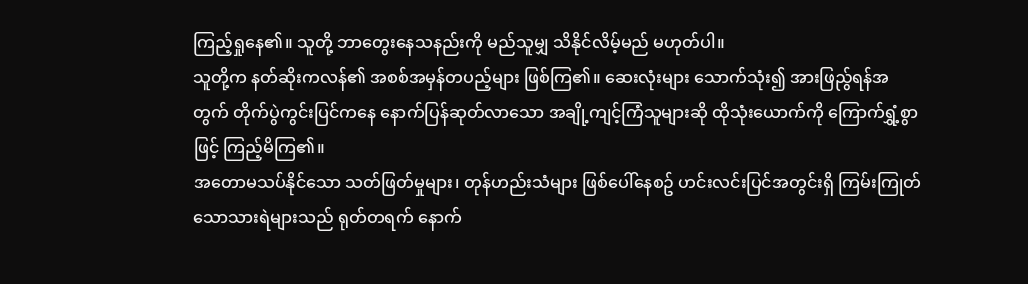ကြည့်ရှုနေ၏။ သူတို့ ဘာတွေးနေသနည်းကို မည်သူမျှ သိနိုင်လိမ့်မည် မဟုတ်ပါ။
သူတို့က နတ်ဆိုးကလန်၏ အစစ်အမှန်တပည့်များ ဖြစ်ကြ၏။ ဆေးလုံးများ သောက်သုံး၍ အားဖြည်ွရန်အတွက် တိုက်ပွဲကွင်းပြင်ကနေ နောက်ပြန်ဆုတ်လာသော အချို့ကျင့်ကြံသူများဆို ထိုသုံးယောက်ကို ကြောက်ရွှံ့စွာဖြင့် ကြည့်မိကြ၏။
အတောမသပ်နိုင်သော သတ်ဖြတ်မှုများ၊ တုန်ဟည်းသံများ ဖြစ်ပေါ်နေစဥ် ဟင်းလင်းပြင်အတွင်းရှိ ကြမ်းကြုတ်သောသားရဲများသည် ရုတ်တရက် နောက်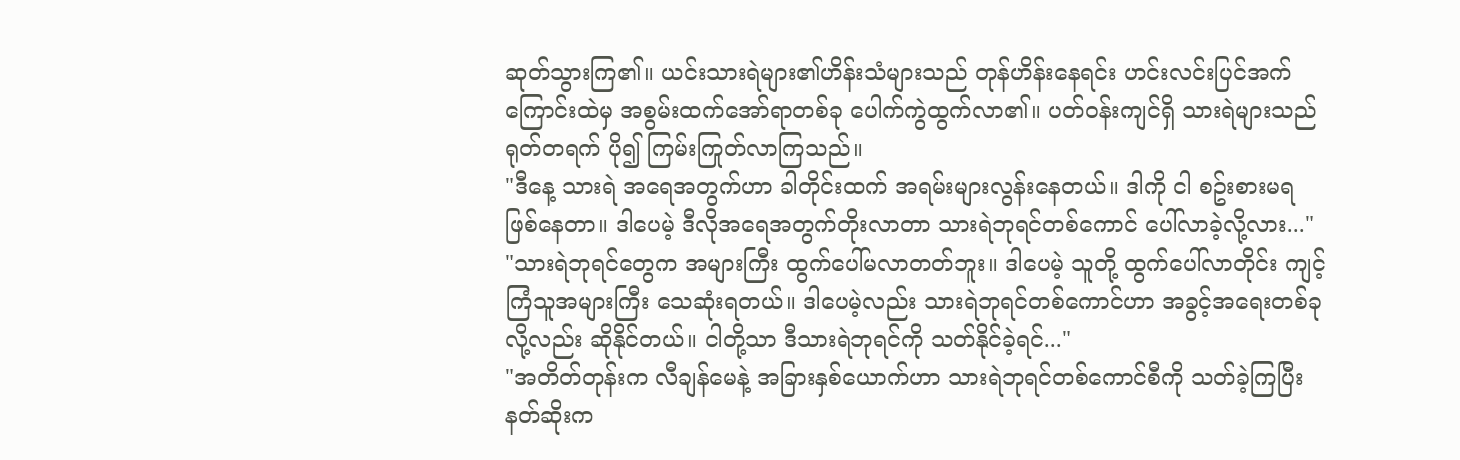ဆုတ်သွားကြ၏။ ယင်းသားရဲများ၏ဟိန်းသံများသည် တုန်ဟိန်းနေရင်း ဟင်းလင်းပြင်အက်ကြောင်းထဲမှ အစွမ်းထက်အော်ရာတစ်ခု ပေါက်ကွဲထွက်လာ၏။ ပတ်ဝန်းကျင်ရှိ သားရဲများသည် ရုတ်တရက် ပို၍ ကြမ်းကြုတ်လာကြသည်။
"ဒီနေ့ သားရဲ အရေအတွက်ဟာ ခါတိုင်းထက် အရမ်းများလွန်းနေတယ်။ ဒါကို ငါ စဥ်းစားမရ ဖြစ်နေတာ။ ဒါပေမဲ့ ဒီလိုအရေအတွက်တိုးလာတာ သားရဲဘုရင်တစ်ကောင် ပေါ်လာခဲ့လို့လား..."
"သားရဲဘုရင်တွေက အများကြီး ထွက်ပေါ်မလာတတ်ဘူး။ ဒါပေမဲ့ သူတို့ ထွက်ပေါ်လာတိုင်း ကျင့်ကြံသူအများကြီး သေဆုံးရတယ်။ ဒါပေမဲ့လည်း သားရဲဘုရင်တစ်ကောင်ဟာ အခွင့်အရေးတစ်ခု လို့လည်း ဆိုနိုင်တယ်။ ငါတို့သာ ဒီသားရဲဘုရင်ကို သတ်နိုင်ခဲ့ရင်..."
"အတိတ်တုန်းက လီချန်မေနဲ့ အခြားနှစ်ယောက်ဟာ သားရဲဘုရင်တစ်ကောင်စီကို သတ်ခဲ့ကြပြီး နတ်ဆိုးက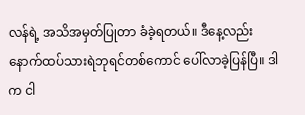လန်ရဲ့ အသိအမှတ်ပြုတာ ခံခဲ့ရတယ်။ ဒီနေ့လည်း နောက်ထပ်သားရဲဘုရင်တစ်ကောင် ပေါ်လာခဲ့ပြန်ပြီ။ ဒါက ငါ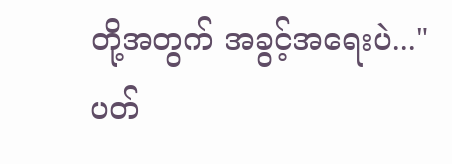တို့အတွက် အခွင့်အရေးပဲ..."
ပတ်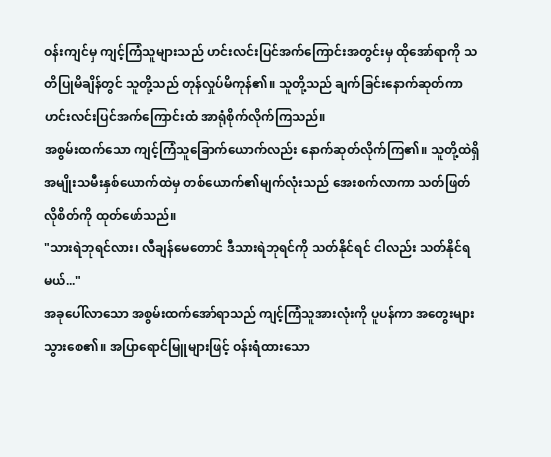ဝန်းကျင်မှ ကျင့်ကြံသူများသည် ဟင်းလင်းပြင်အက်ကြောင်းအတွင်းမှ ထိုအော်ရာကို သတိပြုမိချိန်တွင် သူတို့သည် တုန်လှုပ်မိကုန်၏။ သူတို့သည် ချက်ခြင်းနောက်ဆုတ်ကာ ဟင်းလင်းပြင်အက်ကြောင်းထံ အာရုံစိုက်လိုက်ကြသည်။
အစွမ်းထက်သော ကျင့်ကြံသူခြောက်ယောက်လည်း နောက်ဆုတ်လိုက်ကြ၏။ သူတို့ထဲရှိ အမျိုးသမီးနှစ်ယောက်ထဲမှ တစ်ယောက်၏မျက်လုံးသည် အေးစက်လာကာ သတ်ဖြတ်လိုစိတ်ကို ထုတ်ဖော်သည်။
"သားရဲဘုရင်လား၊ လီချန်မေတောင် ဒီသားရဲဘုရင်ကို သတ်နိုင်ရင် ငါလည်း သတ်နိုင်ရမယ်..."
အခုပေါ်လာသော အစွမ်းထက်အော်ရာသည် ကျင့်ကြံသူအားလုံးကို ပူပန်ကာ အတွေးများသွားစေ၏။ အပြာရောင်မြူများဖြင့် ဝန်းရံထားသော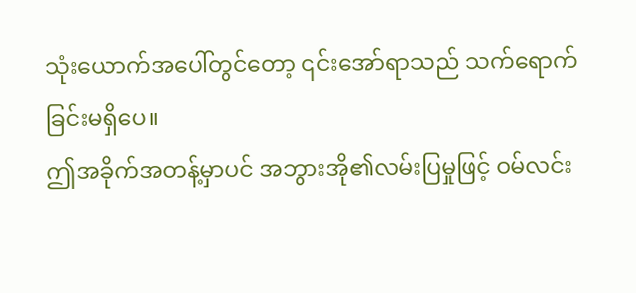သုံးယောက်အပေါ်တွင်တော့ ၎င်းအော်ရာသည် သက်ရောက်ခြင်းမရှိပေ။
ဤအခိုက်အတန့်မှာပင် အဘွားအို၏လမ်းပြမှုဖြင့် ဝမ်လင်း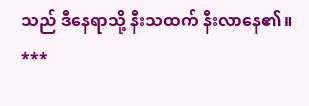သည် ဒီနေရာသို့ နီးသထက် နီးလာနေ၏။
***